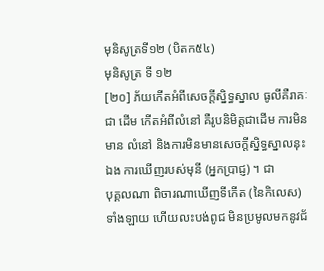មុនិសូត្រទី១២ (បិតក៥៤)
មុនិសូត្រ ទី ១២
[២០] ភ័យកើតអំពីសេចក្តីស្និទ្ធស្នាល ធូលីគឺរាគៈជា ដើម កើតអំពីលំនៅ គឺរូបនិមិត្តជាដើម ការមិនមាន លំនៅ និងការមិនមានសេចក្តីស្និទ្ធស្នាលនុះឯង ការឃើញរបស់មុនី (អ្នកប្រាជ្ញ) ។ ជា
បុគ្គលណា ពិចារណាឃើញទីកើត (នៃកិលេស) ទាំងឡាយ ហើយលះបង់ពូជ មិនប្រមូលមកនូវជ័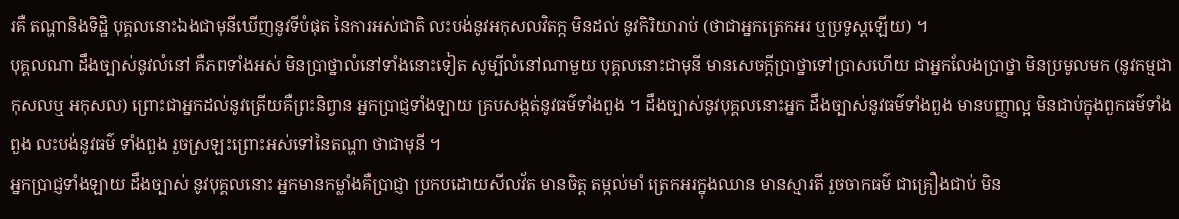រគឺ តណ្ហានិងទិដ្ឋិ បុគ្គលនោះឯងជាមុនីឃើញនូវទីបំផុត នៃការអស់ជាតិ លះបង់នូវអកុសលវិតក្ក មិនដល់ នូវកិរិយារាប់ (ថាជាអ្នកត្រេកអរ ឬប្រទូស្តឡើយ) ។
បុគ្គលណា ដឹងច្បាស់នូវលំនៅ គឺភពទាំងអស់ មិនប្រាថ្នាលំនៅទាំងនោះទៀត សូម្បីលំនៅណាមួយ បុគ្គលនោះជាមុនី មានសេចក្តីប្រាថ្នាទៅប្រាសហើយ ជាអ្នកលែងប្រាថ្នា មិនប្រមូលមក (នូវកម្មជាកុសលឬ អកុសល) ព្រោះជាអ្នកដល់នូវត្រើយគឺព្រះនិព្វាន អ្នកប្រាជ្ញទាំងឡាយ គ្របសង្កត់នូវធម៌ទាំងពួង ។ ដឹងច្បាស់នូវបុគ្គលនោះអ្នក ដឹងច្បាស់នូវធម៌ទាំងពួង មានបញ្ញាល្អ មិនជាប់ក្នុងពួកធម៌ទាំងពួង លះបង់នូវធម៌ ទាំងពួង រួចស្រឡះព្រោះអស់ទៅនៃតណ្ហា ថាជាមុនី ។
អ្នកប្រាជ្ញទាំងឡាយ ដឹងច្បាស់ នូវបុគ្គលនោះ អ្នកមានកម្លាំងគឺប្រាជ្ញា ប្រកបដោយសីលវ័ត មានចិត្ត តម្កល់មាំ ត្រេកអរក្នុងឈាន មានស្មារតី រួចចាកធម៌ ជាគ្រឿងជាប់ មិន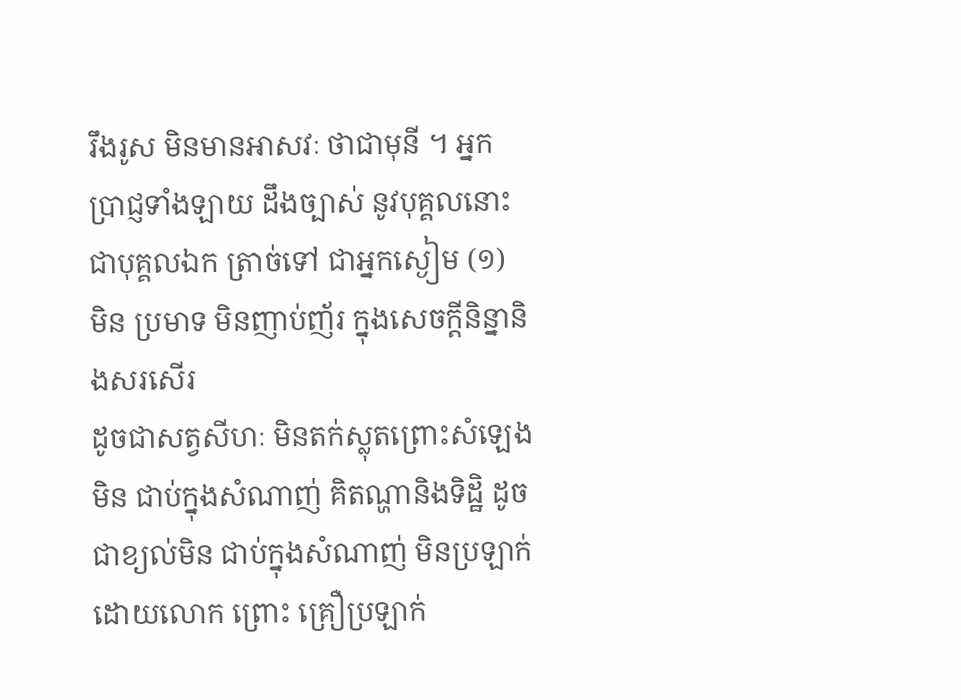រឹងរូស មិនមានអាសវៈ ថាជាមុនី ។ អ្នកប្រាជ្ញទាំងឡាយ ដឹងច្បាស់ នូវបុគ្គលនោះ ជាបុគ្គលឯក ត្រាច់ទៅ ជាអ្នកស្ងៀម (១) មិន ប្រមាទ មិនញាប់ញ័រ ក្នុងសេចក្តីនិន្នានិងសរសើរ
ដូចជាសត្វសីហៈ មិនតក់ស្លុតព្រោះសំឡេង មិន ជាប់ក្នុងសំណាញ់ គិតណ្ហានិងទិដ្ឋិ ដូចជាខ្យល់មិន ជាប់ក្នុងសំណាញ់ មិនប្រឡាក់ដោយលោក ព្រោះ គ្រឿប្រឡាក់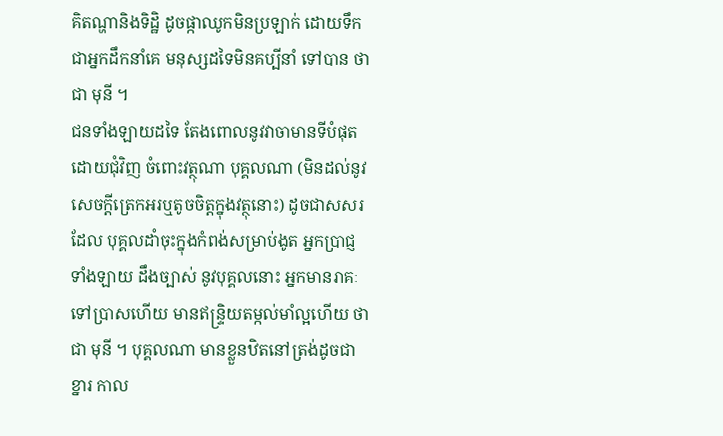គិតណ្ហានិងទិដ្ឋិ ដូចផ្កាឈូកមិនប្រឡាក់ ដោយទឹក ជាអ្នកដឹកនាំគេ មនុស្សដទៃមិនគប្បីនាំ ទៅបាន ថាជា មុនី ។
ជនទាំងឡាយដទៃ តែងពោលនូវវាចាមានទីបំផុត ដោយជុំវិញ ចំពោះវត្ថុណា បុគ្គលណា (មិនដល់នូវ សេចក្តីត្រេកអរឬតូចចិត្តក្នុងវត្ថុនោះ) ដូចជាសសរដែល បុគ្គលដាំចុះក្នុងកំពង់សម្រាប់ងូត អ្នកប្រាជ្ញទាំងឡាយ ដឹងច្បាស់ នូវបុគ្គលនោះ អ្នកមានរាគៈទៅប្រាសហើយ មានឥន្រ្ទិយតម្កល់មាំល្អហើយ ថាជា មុនី ។ បុគ្គលណា មានខ្លួនឋិតនៅត្រង់ដូចជាខ្នារ កាល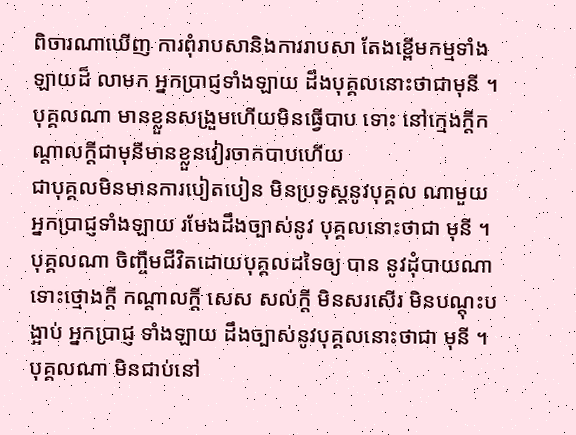ពិចារណាឃើញ ការពុំរាបសានិងការរាបសា តែងខ្ពើមកម្មទាំងឡាយដ៏ លាមក អ្នកប្រាជ្ញទាំងឡាយ ដឹងបុគ្គលនោះថាជាមុនី ។
បុគ្គលណា មានខ្លួនសង្រួមហើយមិនធ្វើបាប ទោះ នៅក្មេងក្តីកណ្តាលក្តីជាមុនីមានខ្លួនវៀរចាកបាបហើយ
ជាបុគ្គលមិនមានការបៀតបៀន មិនប្រទូស្តនូវបុគ្គល ណាមួយ អ្នកប្រាជ្ញទាំងឡាយ រមែងដឹងច្បាស់នូវ បុគ្គលនោះថាជា មុនី ។
បុគ្គលណា ចិញ្ចឹមជីវិតដោយបុគ្គលដទៃឲ្យ បាន នូវដុំបាយណា ទោះថ្មោងក្តី កណ្តាលក្តី សេស សល់ក្តី មិនសរសើរ មិនបណ្តុះបង្អាប់ អ្នកប្រាជ្ញ ទាំងឡាយ ដឹងច្បាស់នូវបុគ្គលនោះថាជា មុនី ។
បុគ្គលណា មិនជាប់នៅ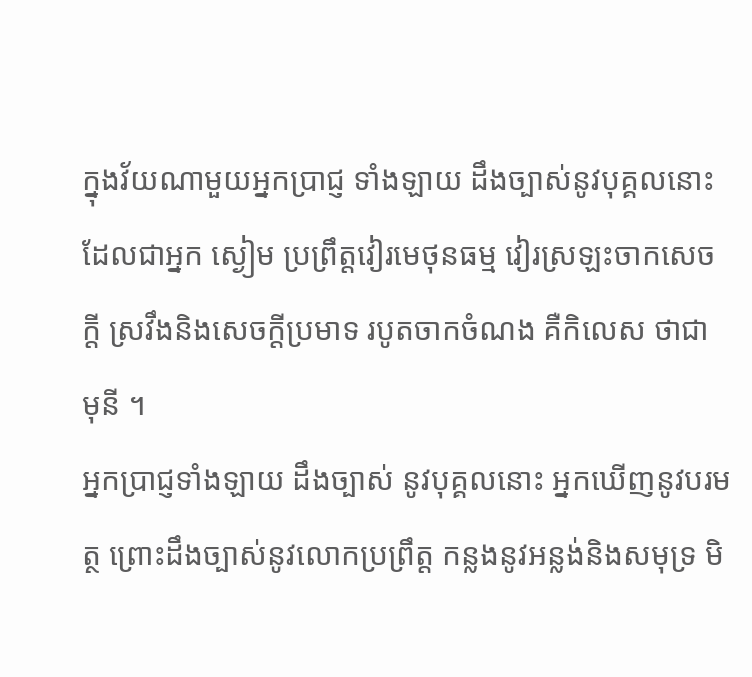ក្នុងវ័យណាមួយអ្នកប្រាជ្ញ ទាំងឡាយ ដឹងច្បាស់នូវបុគ្គលនោះ ដែលជាអ្នក ស្ងៀម ប្រព្រឹត្តវៀរមេថុនធម្ម វៀរស្រឡះចាកសេចក្តី ស្រវឹងនិងសេចក្តីប្រមាទ របូតចាកចំណង គឺកិលេស ថាជា មុនី ។
អ្នកប្រាជ្ញទាំងឡាយ ដឹងច្បាស់ នូវបុគ្គលនោះ អ្នកឃើញនូវបរមត្ថ ព្រោះដឹងច្បាស់នូវលោកប្រព្រឹត្ត កន្លងនូវអន្លង់និងសមុទ្រ មិ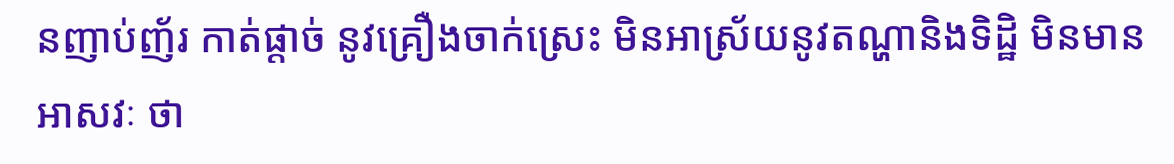នញាប់ញ័រ កាត់ផ្តាច់ នូវគ្រឿងចាក់ស្រេះ មិនអាស្រ័យនូវតណ្ហានិងទិដ្ឋិ មិនមានអាសវៈ ថា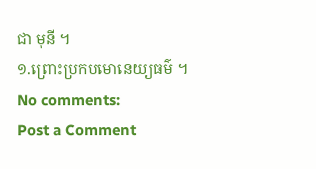ជា មុនី ។
១.ព្រោះប្រកបមោនេយ្យធម៌ ។
No comments:
Post a Comment